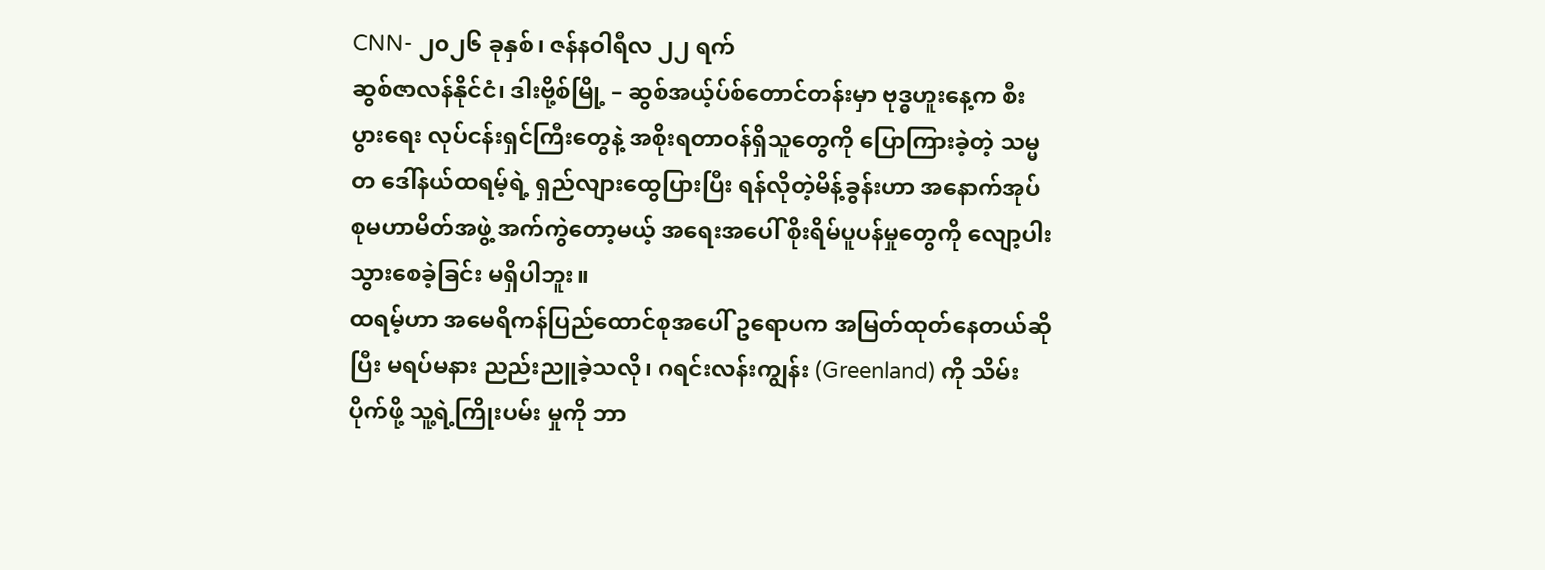CNN- ၂၀၂၆ ခုနှစ်၊ ဇန်နဝါရီလ ၂၂ ရက်
ဆွစ်ဇာလန်နိုင်ငံ၊ ဒါးဗို့စ်မြို့ – ဆွစ်အယ့်ပ်စ်တောင်တန်းမှာ ဗုဒ္ဓဟူးနေ့က စီးပွားရေး လုပ်ငန်းရှင်ကြီးတွေနဲ့ အစိုးရတာဝန်ရှိသူတွေကို ပြောကြားခဲ့တဲ့ သမ္မတ ဒေါ်နယ်ထရမ့်ရဲ့ ရှည်လျားထွေပြားပြီး ရန်လိုတဲ့မိန့်ခွန်းဟာ အနောက်အုပ်စုမဟာမိတ်အဖွဲ့ အက်ကွဲတော့မယ့် အရေးအပေါ် စိုးရိမ်ပူပန်မှုတွေကို လျော့ပါးသွားစေခဲ့ခြင်း မရှိပါဘူး။
ထရမ့်ဟာ အမေရိကန်ပြည်ထောင်စုအပေါ် ဥရောပက အမြတ်ထုတ်နေတယ်ဆိုပြီး မရပ်မနား ညည်းညူခဲ့သလို၊ ဂရင်းလန်းကျွန်း (Greenland) ကို သိမ်းပိုက်ဖို့ သူ့ရဲ့ကြိုးပမ်း မှုကို ဘာ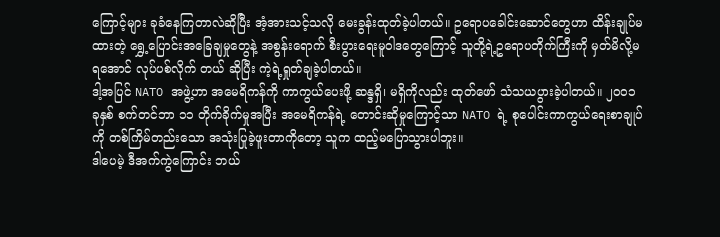ကြောင့်များ ခုခံနေကြတာလဲဆိုပြီး အံ့အားသင့်သလို မေးခွန်းထုတ်ခဲ့ပါတယ်။ ဥရောပခေါင်းဆောင်တွေဟာ ထိန်းချုပ်မထားတဲ့ ရွှေ့ပြောင်းအခြေချမှုတွေနဲ့ အစွန်းရောက် စီးပွားရေးမူဝါဒတွေကြောင့် သူတို့ရဲ့ဥရောပတိုက်ကြီးကို မှတ်မိလို့မရအောင် လုပ်ပစ်လိုက် တယ် ဆိုပြီး ကဲ့ရဲ့ရှုတ်ချခဲ့ပါတယ်။
ဒါ့အပြင် NATO အဖွဲ့ဟာ အမေရိကန်ကို ကာကွယ်ပေးဖို့ ဆန္ဒရှိ၊ မရှိကိုလည်း ထုတ်ဖော် သံသယပွားခဲ့ပါတယ်။ ၂၀၀၁ ခုနှစ် စက်တင်ဘာ ၁၁ တိုက်ခိုက်မှုအပြီး အမေရိကန်ရဲ့ တောင်းဆိုမှုကြောင့်သာ NATO ရဲ့ စုပေါင်းကာကွယ်ရေးစာချုပ်ကို တစ်ကြိမ်တည်းသော အသုံးပြုခဲ့ဖူးတာကိုတော့ သူက ထည့်မပြောသွားပါဘူး။
ဒါပေမဲ့ ဒီအက်ကွဲကြောင်း ဘယ်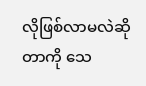လိုဖြစ်လာမလဲဆိုတာကို သေ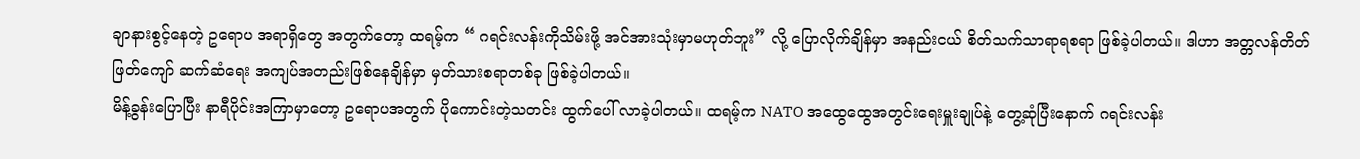ချာနားစွင့်နေတဲ့ ဥရောပ အရာရှိတွေ အတွက်တော့ ထရမ့်က “ ဂရင်းလန်းကိုသိမ်းဖို့ အင်အားသုံးမှာမဟုတ်ဘူး” လို့ ပြောလိုက်ချိန်မှာ အနည်းငယ် စိတ်သက်သာရာရစရာ ဖြစ်ခဲ့ပါတယ်။ ဒါဟာ အတ္တလန်တိတ် ဖြတ်ကျော် ဆက်ဆံရေး အကျပ်အတည်းဖြစ်နေချိန်မှာ မှတ်သားစရာတစ်ခု ဖြစ်ခဲ့ပါတယ်။
မိန့်ခွန်းပြောပြီး နာရီပိုင်းအကြာမှာတော့ ဥရောပအတွက် ပိုကောင်းတဲ့သတင်း ထွက်ပေါ် လာခဲ့ပါတယ်။ ထရမ့်က NATO အထွေထွေအတွင်းရေးမှူးချုပ်နဲ့ တွေ့ဆုံပြီးနောက် ဂရင်းလန်း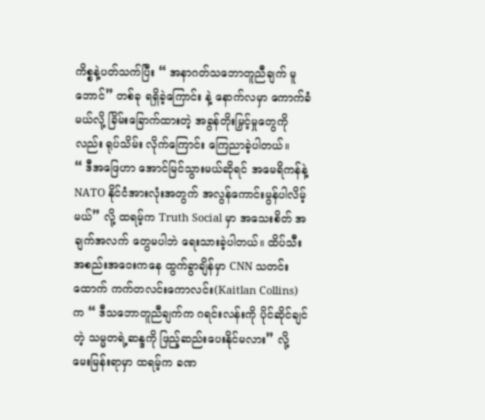ကိစ္စနဲ့ပတ်သက်ပြီး “ အနာဂတ်သဘောတူညီချက် မူဘောင်” တစ်ခု ရရှိခဲ့ကြောင်း နဲ့ နောက်လမှာ ကောက်ခံမယ်လို့ ခြိမ်းခြောက်ထားတဲ့ အခွန်တိုးမြှင့်မှုတွေကိုလည်း ရုပ်သိမ်း လိုက်ကြောင်း ကြေညာခဲ့ပါတယ်။
“ ဒီအဖြေဟာ အောင်မြင်သွားမယ်ဆိုရင် အမေရိကန်နဲ့ NATO နိုင်ငံအားလုံးအတွက် အလွန်ကောင်းမွန်ပါလိမ့်မယ်” လို့ ထရမ့်က Truth Social မှာ အသေးစိတ် အချက်အလက် တွေမပါဘဲ ရေးသားခဲ့ပါတယ်။ ထိပ်သီးအစည်းအဝေးကနေ ထွက်ခွာချိန်မှာ CNN သတင်းထောက် ကက်တလင်းကောလင်း(Kaitlan Collins) က “ ဒီသဘောတူညီချက်က ဂရင်းလန်းကို ပိုင်ဆိုင်ချင်တဲ့ သမ္မတရဲ့ဆန္ဒကို ဖြည့်ဆည်းပေးနိုင်မလား” လို့ မေးမြန်းရာမှာ ထရမ့်က ခဏ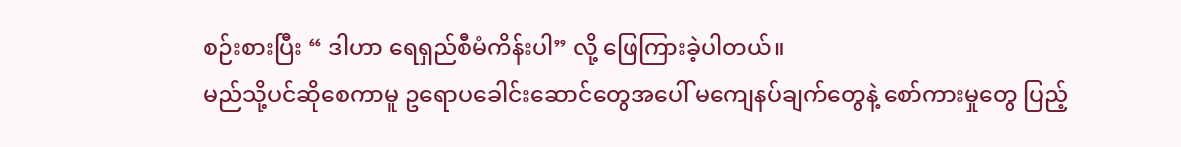စဉ်းစားပြီး “ ဒါဟာ ရေရှည်စီမံကိန်းပါ” လို့ ဖြေကြားခဲ့ပါတယ်။
မည်သို့ပင်ဆိုစေကာမူ ဥရောပခေါင်းဆောင်တွေအပေါ် မကျေနပ်ချက်တွေနဲ့ စော်ကားမှုတွေ ပြည့်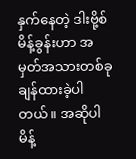နှက်နေတဲ့ ဒါးဗို့စ်မိန့်ခွန်းဟာ အမှတ်အသားတစ်ခု ချန်ထားခဲ့ပါတယ်။ အဆိုပါမိန့်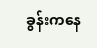ခွန်းကနေ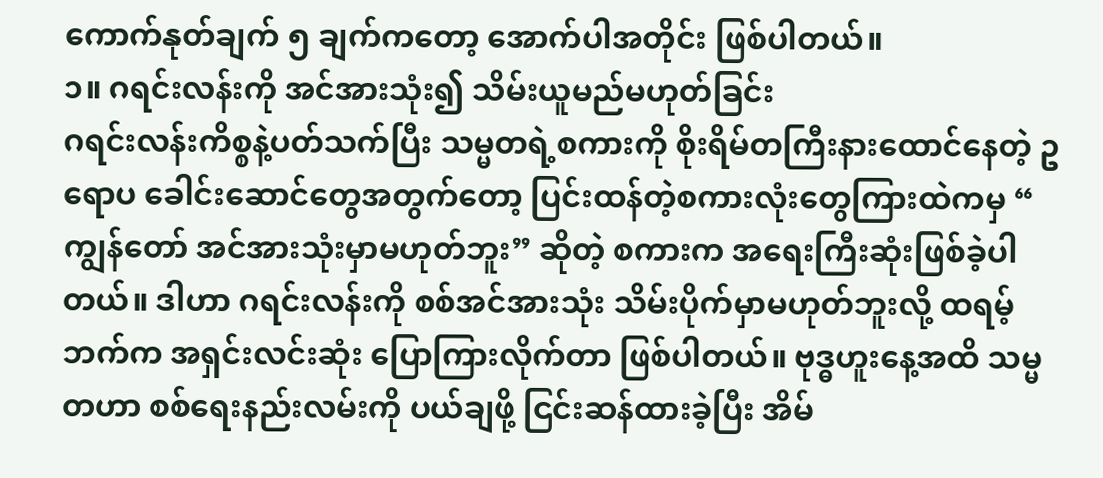ကောက်နုတ်ချက် ၅ ချက်ကတော့ အောက်ပါအတိုင်း ဖြစ်ပါတယ်။
၁။ ဂရင်းလန်းကို အင်အားသုံး၍ သိမ်းယူမည်မဟုတ်ခြင်း
ဂရင်းလန်းကိစ္စနဲ့ပတ်သက်ပြီး သမ္မတရဲ့စကားကို စိုးရိမ်တကြီးနားထောင်နေတဲ့ ဥရောပ ခေါင်းဆောင်တွေအတွက်တော့ ပြင်းထန်တဲ့စကားလုံးတွေကြားထဲကမှ “ ကျွန်တော် အင်အားသုံးမှာမဟုတ်ဘူး” ဆိုတဲ့ စကားက အရေးကြီးဆုံးဖြစ်ခဲ့ပါတယ်။ ဒါဟာ ဂရင်းလန်းကို စစ်အင်အားသုံး သိမ်းပိုက်မှာမဟုတ်ဘူးလို့ ထရမ့်ဘက်က အရှင်းလင်းဆုံး ပြောကြားလိုက်တာ ဖြစ်ပါတယ်။ ဗုဒ္ဓဟူးနေ့အထိ သမ္မတဟာ စစ်ရေးနည်းလမ်းကို ပယ်ချဖို့ ငြင်းဆန်ထားခဲ့ပြီး အိမ်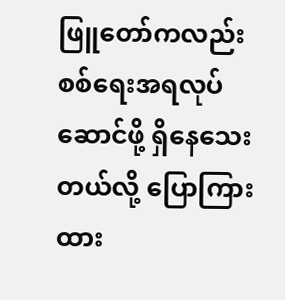ဖြူတော်ကလည်း စစ်ရေးအရလုပ်ဆောင်ဖို့ ရှိနေသေးတယ်လို့ ပြောကြားထား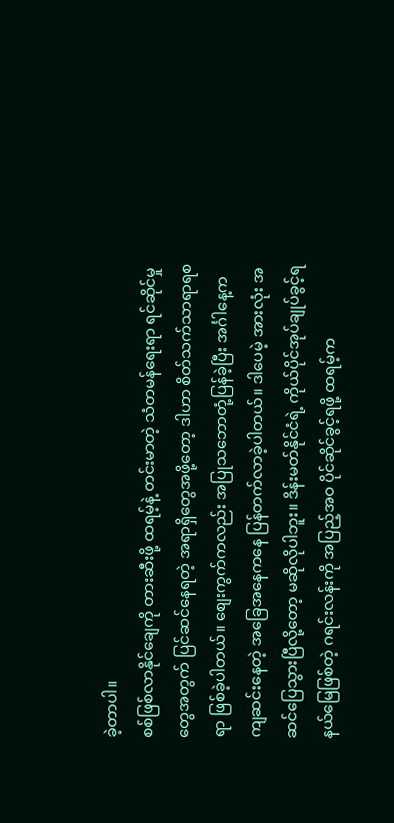ခဲ့တာပါ။
စစ်ဖြစ်လာနိုင်ချေကို တားဆီးဖို့ ထရမ့်နဲ့ တင်းမာတဲ့ သံတမန်ရေးရာ ရင်ဆိုင်မှုတွေအတွက် ပြင်ဆင်နေရတဲ့ အရာရှိတွေအဖို့တော့ ဒါဟာ စိတ်သက်သာရာရစရာ ဖြစ်ခဲ့ပါတယ်။ စျေးကွက်ကလည်း အပြုသဘောတုံ့ပြန်ခဲ့ပြီး အင်္ဂါနေ့က ကျဆင်းနေတဲ့ အခြေအနေကနေ ပြန်တက်လာခဲ့ပါတယ်။ ဒါပေမဲ့ အားလုံး အဆင်ပြေသွားပြီလို့တော့ မဆိုလိုပါဘူး။ ဒိန်းမတ်နိုင်ငံရဲ့ ကိုယ်ပိုင်အုပ်ချုပ်ခွင့်ရ နယ်မြေဖြစ်တဲ့ ဂရင်းလန်းကို အပြည့်အဝ ပိုင်ဆိုင်ခွင့်ရဖို့ ထရမ့်က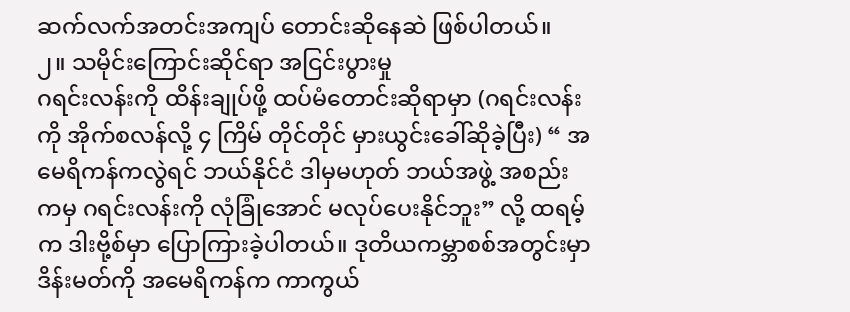ဆက်လက်အတင်းအကျပ် တောင်းဆိုနေဆဲ ဖြစ်ပါတယ်။
၂။ သမိုင်းကြောင်းဆိုင်ရာ အငြင်းပွားမှု
ဂရင်းလန်းကို ထိန်းချုပ်ဖို့ ထပ်မံတောင်းဆိုရာမှာ (ဂရင်းလန်းကို အိုက်စလန်လို့ ၄ ကြိမ် တိုင်တိုင် မှားယွင်းခေါ်ဆိုခဲ့ပြီး) “ အမေရိကန်ကလွဲရင် ဘယ်နိုင်ငံ ဒါမှမဟုတ် ဘယ်အဖွဲ့ အစည်း ကမှ ဂရင်းလန်းကို လုံခြုံအောင် မလုပ်ပေးနိုင်ဘူး” လို့ ထရမ့်က ဒါးဗို့စ်မှာ ပြောကြားခဲ့ပါတယ်။ ဒုတိယကမ္ဘာစစ်အတွင်းမှာ ဒိန်းမတ်ကို အမေရိကန်က ကာကွယ်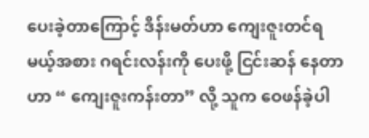ပေးခဲ့တာကြောင့် ဒိန်းမတ်ဟာ ကျေးဇူးတင်ရမယ့်အစား ဂရင်းလန်းကို ပေးဖို့ ငြင်းဆန် နေတာဟာ “ ကျေးဇူးကန်းတာ” လို့ သူက ဝေဖန်ခဲ့ပါ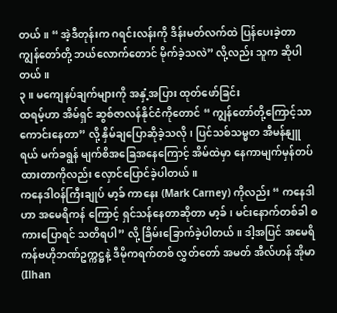တယ်။ “ အဲ့ဒီတုန်းက ဂရင်းလန်းကို ဒိန်းမတ်လက်ထဲ ပြန်ပေးခဲ့တာ ကျွန်တော်တို့ ဘယ်လောက်တောင် မိုက်ခဲ့သလဲ” လို့လည်း သူက ဆိုပါတယ်။
၃။ မကျေနပ်ချက်များကို အနှံ့အပြား ထုတ်ဖော်ခြင်း
ထရမ့်ဟာ အိမ်ရှင် ဆွစ်ဇာလန်နိုင်ငံကိုတောင် “ ကျွန်တော်တို့ကြောင့်သာ ကောင်းနေတာ” လို့ နှိမ်ချပြောဆိုခဲ့သလို၊ ပြင်သစ်သမ္မတ အီမန်နျူရယ် မက်ခရွန် မျက်စိအခြေအနေကြောင့် အိမ်ထဲမှာ နေကာမျက်မှန်တပ်ထားတာကိုလည်း လှောင်ပြောင်ခဲ့ပါတယ်။
ကနေဒါဝန်ကြီးချုပ် မာ့ခ် ကာနေး (Mark Carney) ကိုလည်း “ ကနေဒါဟာ အမေရိကန် ကြောင့် ရှင်သန်နေတာဆိုတာ မာ့ခ်၊ မင်းနောက်တစ်ခါ စကားပြောရင် သတိရပါ” လို့ ခြိမ်းခြောက်ခဲ့ပါတယ်။ ဒါ့အပြင် အမေရိကန်ဗဟိုဘဏ်ဥက္ကဋ္ဌနဲ့ ဒီမိုကရက်တစ် လွှတ်တော် အမတ် အီလ်ဟန် အိုမာ (Ilhan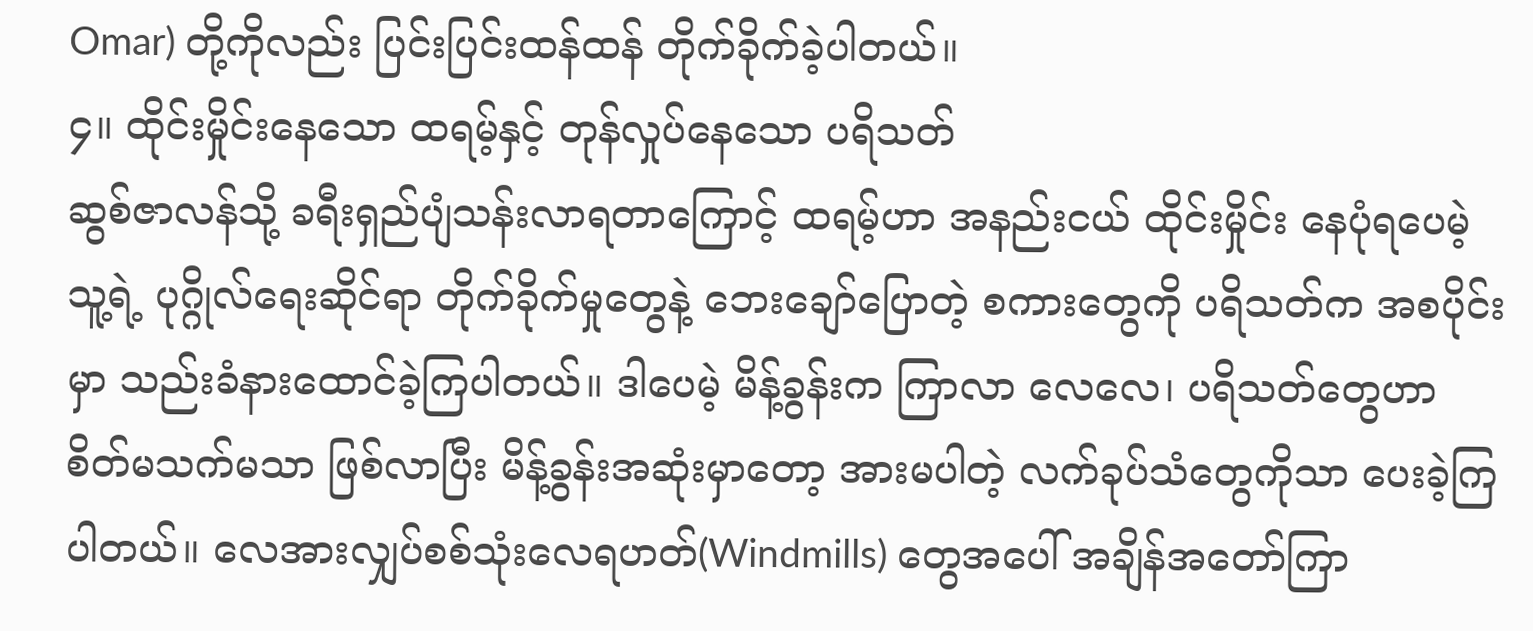Omar) တို့ကိုလည်း ပြင်းပြင်းထန်ထန် တိုက်ခိုက်ခဲ့ပါတယ်။
၄။ ထိုင်းမှိုင်းနေသော ထရမ့်နှင့် တုန်လှုပ်နေသော ပရိသတ်
ဆွစ်ဇာလန်သို့ ခရီးရှည်ပျံသန်းလာရတာကြောင့် ထရမ့်ဟာ အနည်းငယ် ထိုင်းမှိုင်း နေပုံရပေမဲ့ သူ့ရဲ့ ပုဂ္ဂိုလ်ရေးဆိုင်ရာ တိုက်ခိုက်မှုတွေနဲ့ ဘေးချော်ပြောတဲ့ စကားတွေကို ပရိသတ်က အစပိုင်းမှာ သည်းခံနားထောင်ခဲ့ကြပါတယ်။ ဒါပေမဲ့ မိန့်ခွန်းက ကြာလာ လေလေ၊ ပရိသတ်တွေဟာ စိတ်မသက်မသာ ဖြစ်လာပြီး မိန့်ခွန်းအဆုံးမှာတော့ အားမပါတဲ့ လက်ခုပ်သံတွေကိုသာ ပေးခဲ့ကြပါတယ်။ လေအားလျှပ်စစ်သုံးလေရဟတ်(Windmills) တွေအပေါ် အချိန်အတော်ကြာ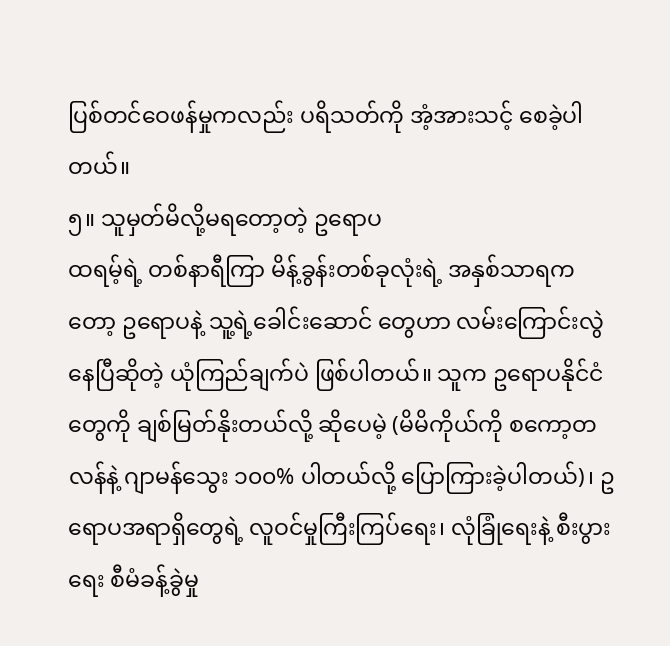ပြစ်တင်ဝေဖန်မှုကလည်း ပရိသတ်ကို အံ့အားသင့် စေခဲ့ပါတယ်။
၅။ သူမှတ်မိလို့မရတော့တဲ့ ဥရောပ
ထရမ့်ရဲ့ တစ်နာရီကြာ မိန့်ခွန်းတစ်ခုလုံးရဲ့ အနှစ်သာရကတော့ ဥရောပနဲ့ သူ့ရဲ့ခေါင်းဆောင် တွေဟာ လမ်းကြောင်းလွဲနေပြီဆိုတဲ့ ယုံကြည်ချက်ပဲ ဖြစ်ပါတယ်။ သူက ဥရောပနိုင်ငံတွေကို ချစ်မြတ်နိုးတယ်လို့ ဆိုပေမဲ့ (မိမိကိုယ်ကို စကော့တလန်နဲ့ ဂျာမန်သွေး ၁၀၀% ပါတယ်လို့ ပြောကြားခဲ့ပါတယ်)၊ ဥရောပအရာရှိတွေရဲ့ လူဝင်မှုကြီးကြပ်ရေး၊ လုံခြုံရေးနဲ့ စီးပွားရေး စီမံခန့်ခွဲမှု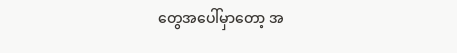တွေအပေါ်မှာတော့ အ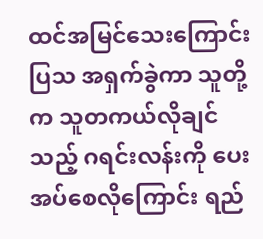ထင်အမြင်သေးကြောင်း ပြသ အရှက်ခွဲကာ သူတို့က သူတကယ်လိုချင်သည့် ဂရင်းလန်းကို ပေးအပ်စေလိုကြောင်း ရည်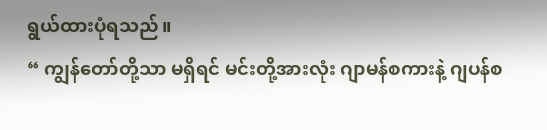ရွယ်ထားပုံရသည်။
“ ကျွန်တော်တို့သာ မရှိရင် မင်းတို့အားလုံး ဂျာမန်စကားနဲ့ ဂျပန်စ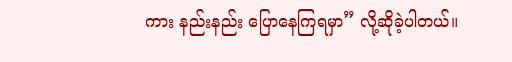ကား နည်းနည်း ပြောနေကြရမှာ” လို့ဆိုခဲ့ပါတယ်။